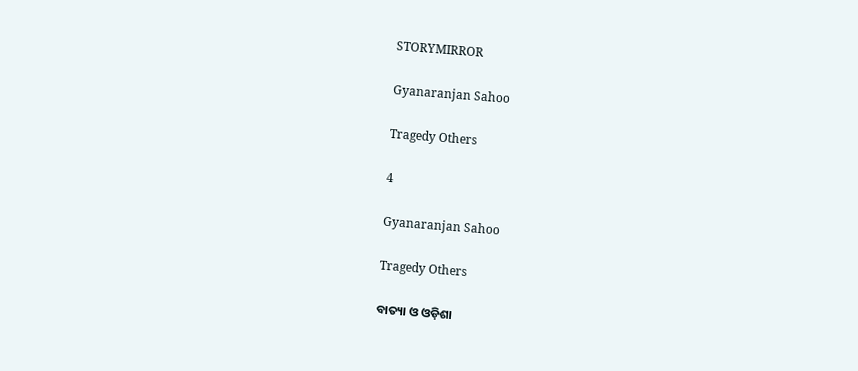STORYMIRROR

Gyanaranjan Sahoo

Tragedy Others

4

Gyanaranjan Sahoo

Tragedy Others

ବାତ୍ୟା ଓ ଓଡ଼ିଶା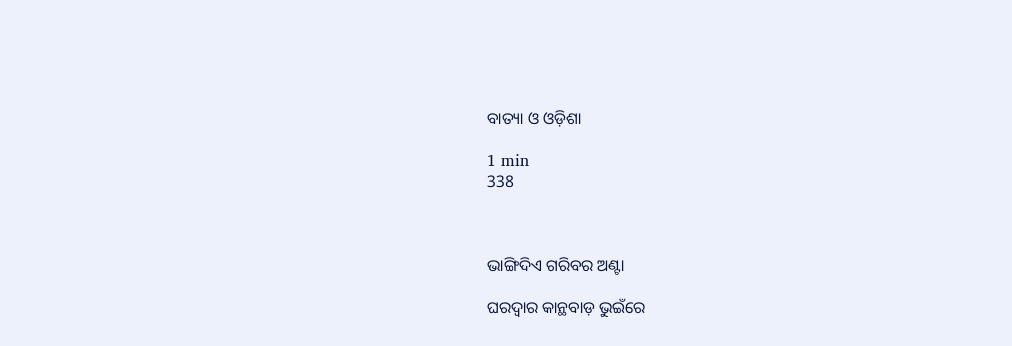ବାତ୍ୟା ଓ ଓଡ଼ିଶା

1 min
338



ଭାଙ୍ଗିଦିଏ ଗରିବର ଅଣ୍ଟା

ଘରଦ୍ୱାର କାନ୍ଥବାଡ଼ ଭୁଇଁରେ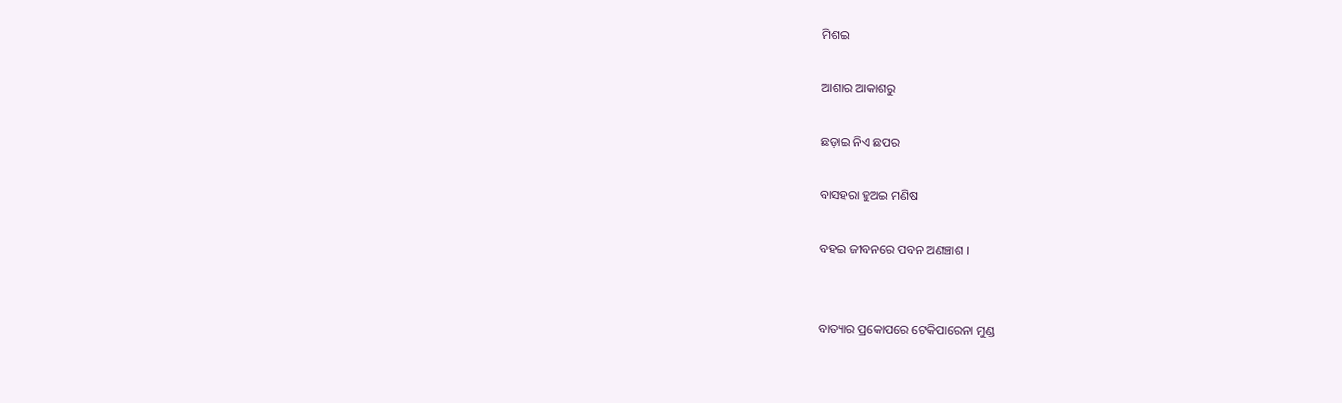ମିଶଇ

ଆଶାର ଆକାଶରୁ

ଛଡ଼ାଇ ନିଏ ଛପର

ବାସହରା ହୁଅଇ ମଣିଷ

ବହଇ ଜୀବନରେ ପବନ ଅଣଞ୍ଚାଶ ।


ବାତ୍ୟାର ପ୍ରକୋପରେ ଟେକିପାରେନା ମୁଣ୍ଡ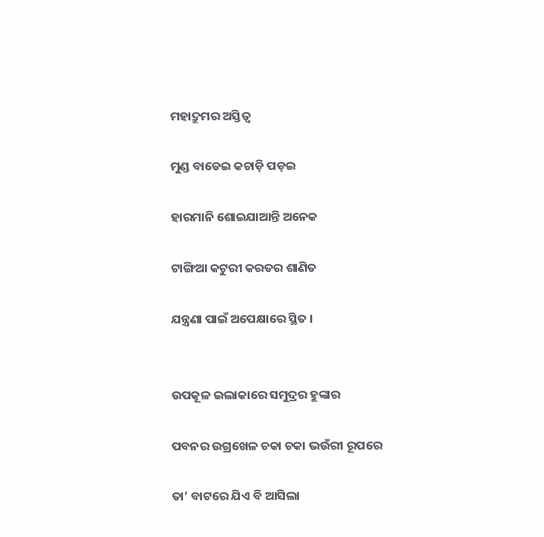ମହାଦ୍ରୁମର ଅସ୍ତିତ୍ବ

ମୁଣ୍ଡ ବାଡେଇ କଚାଡ଼ି ପଡ଼ଇ

ହାରମାନି ଶୋଇଯାଆନ୍ତି ଅନେକ

ଟାଙ୍ଗିଆ କଟୁରୀ କରତର ଶାଣିତ

ଯନ୍ତ୍ରଣା ପାଇଁ ଅପେକ୍ଷାରେ ସ୍ଥିତ ।


ଉପକୂଳ ଇଲାକାରେ ସମୁଦ୍ରର ହୁଙ୍କାର

ପବନର ଉଗ୍ରଖେଳ ଚକା ଚକା ଭଉଁରୀ ରୂପରେ

ତା’ ବାଟରେ ଯିଏ ବି ଆସିଲା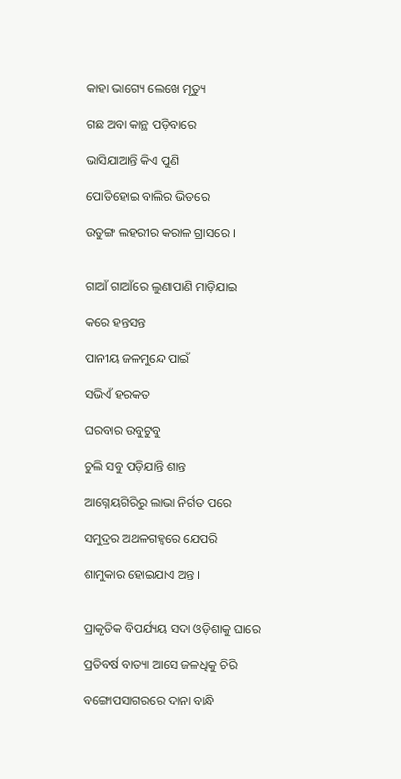କାହା ଭାଗ୍ୟେ ଲେଖେ ମୃତ୍ୟୁ

ଗଛ ଅବା କାନ୍ଥ ପଡ଼ିବାରେ

ଭାସିଯାଆନ୍ତି କିଏ ପୁଣି

ପୋତିହୋଇ ବାଲିର ଭିତରେ

ଉତୁଙ୍ଗ ଲହରୀର କରାଳ ଗ୍ରାସରେ ।


ଗାଆଁ ଗାଆଁରେ ଲୁଣାପାଣି ମାଡ଼ିଯାଇ

କରେ ହନ୍ତସନ୍ତ

ପାନୀୟ ଜଳମୁନ୍ଦେ ପାଇଁ

ସଭିଏଁ ହରକତ

ଘରବାର ଉବୁଟୁବୁ

ଚୁଲି ସବୁ ପଡ଼ିଯାନ୍ତି ଶାନ୍ତ

ଆଗ୍ନେୟଗିରିରୁ ଲାଭା ନିର୍ଗତ ପରେ

ସମୁଦ୍ରର ଅଥଳଗହ୍ବରେ ଯେପରି

ଶାମୁକାର ହୋଇଯାଏ ଅନ୍ତ ।


ପ୍ରାକୃତିକ ବିପର୍ଯ୍ୟୟ ସଦା ଓଡ଼ିଶାକୁ ଘାରେ

ପ୍ରତିବର୍ଷ ବାତ୍ୟା ଆସେ ଜଳଧିକୁ ଚିରି

ବଙ୍ଗୋପସାଗରରେ ଦାନା ବାନ୍ଧି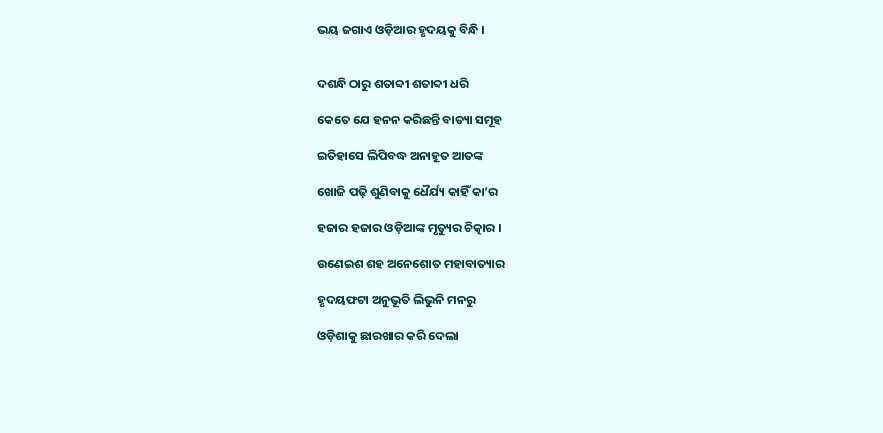ଭୟ ଜଗାଏ ଓଡ଼ିଆର ହୃଦୟକୁ ବିନ୍ଧି ।


ଦଶନ୍ଧି ଠାରୁ ଶତାବ୍ଦୀ ଶତାବ୍ଦୀ ଧରି

କେତେ ଯେ ହନନ କରିଛନ୍ତି ବାତ୍ୟା ସମୂହ

ଇତିହାସେ ଲିପିବଦ୍ଧ ଅନାହୂତ ଆତଙ୍କ

ଖୋଜି ପଢ଼ି ଶୁଣିବାକୁ ଧୈର୍ଯ୍ୟ କାହିଁ କା’ର

ହଜାର ହଜାର ଓଡ଼ିଆଙ୍କ ମୃତ୍ୟୁର ଚିତ୍କାର ।

ଉଣେଇଶ ଶହ ଅନେଶୋତ ମହାବାତ୍ୟାର

ହୃଦୟଫଟା ଅନୁଭୂତି ଲିଭୁନି ମନରୁ

ଓଡ଼ିଶାକୁ ଛାରଖାର କରି ଦେଲା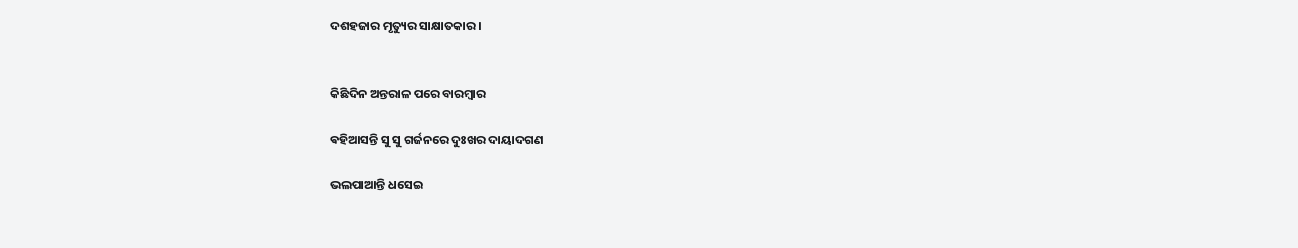ଦଶହଜାର ମୃତ୍ୟୁର ସାକ୍ଷାତକାର ।


କିଛିଦିନ ଅନ୍ତରାଳ ପରେ ବାରମ୍ବାର

ଵହିଆସନ୍ତି ସୁ ସୁ ଗର୍ଜନରେ ଦୁଃଖର ଦାୟାଦଗଣ

ଭଲପାଆନ୍ତି ଧସେଇ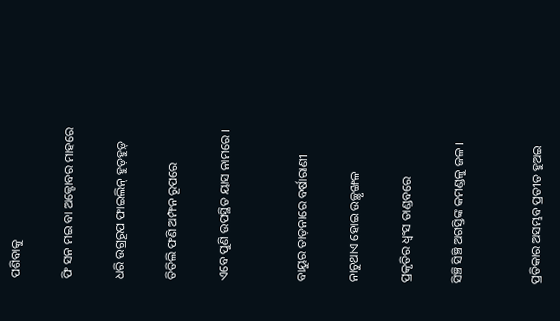ପଶିବାକୁ

ଫି ସନ ମଇ ବା ଅକ୍ଟୋବର ମାହରେ

ଧରି ଉଗ୍ରରୂପ ଫାଇଲିନ୍ ହୁଡ଼ହୁଡ଼୍

ତିତିଲି ଫଣି ଅମ୍ଫନ ରୂପରେ

ଏବେ ପୁଣି ଉପସ୍ଥିତ ୟାସ ନାମରେ ।


ବାୟୁର ତାଡ଼ନାରେ ବର୍ଷାରାଣୀ

ନାଚୁଥାଏ ହୋଇ ଉଚ୍ଛୃଙ୍ଖଳ

ପ୍ରକୃତିର ଧ୍ବଂସ ତାଣ୍ଡବରେ

ସିଞ୍ଚି ସିଞ୍ଚି ଅଗସ୍ତିଙ୍କ କମଣ୍ଡଳୁ ଜଳ ।


ପ୍ରତିକାର ଅସମ୍ଭବ ପ୍ରତୀତ ହୁଅଇ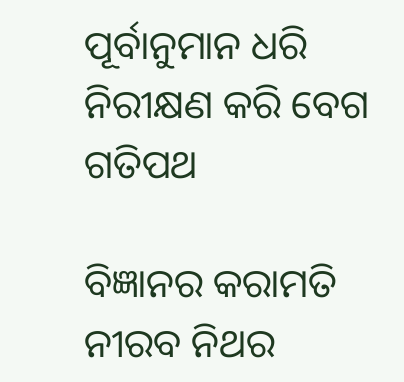ପୂର୍ବାନୁମାନ ଧରି ନିରୀକ୍ଷଣ କରି ବେଗ ଗତିପଥ

ବିଜ୍ଞାନର କରାମତି ନୀରବ ନିଥର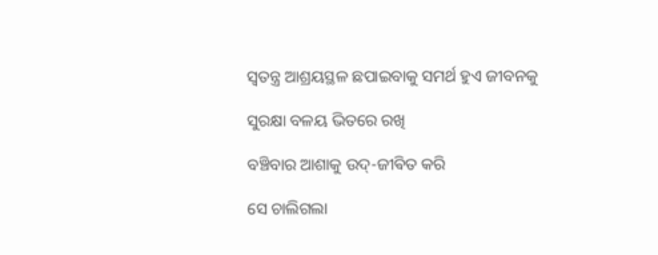ସ୍ବତନ୍ତ୍ର ଆଶ୍ରୟସ୍ଥଳ ଛପାଇବାକୁ ସମର୍ଥ ହୁଏ ଜୀବନକୁ

ସୁରକ୍ଷା ବଳୟ ଭିତରେ ରଖି

ବଞ୍ଚିବାର ଆଶାକୁ ଉଦ୍-ଜୀଵିତ କରି

ସେ ଚାଲିଗଲା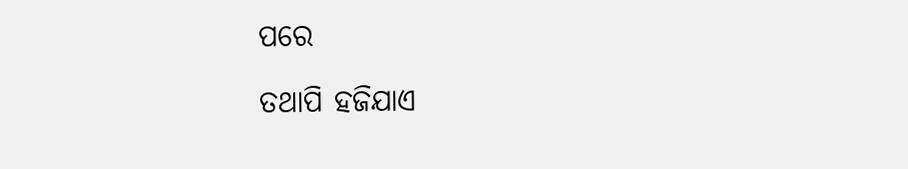ପରେ

ତଥାପି ହଜିଯାଏ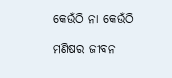କେଉଁଠି ନା କେଉଁଠି

ମଣିଷର ଜୀବନ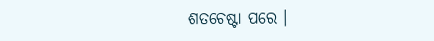ଶତଚେଷ୍ଟା ପରେ ।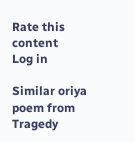Rate this content
Log in

Similar oriya poem from Tragedy